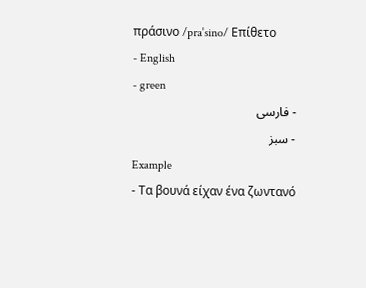πράσινο /praˈsino/ Επίθετο
- English
- green
- فارسی
- سبز
Example
- Τα βουνά είχαν ένα ζωντανό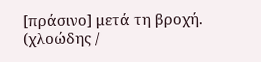[πράσινο] μετά τη βροχή. (χλοώδης /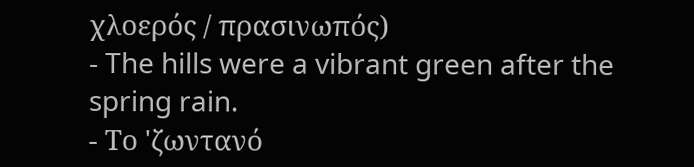χλοερός / πρασινωπός)
- The hills were a vibrant green after the spring rain.
- Το 'ζωντανό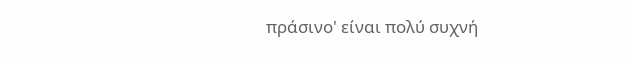πράσινο' είναι πολύ συχνή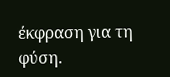έκφραση για τη φύση.